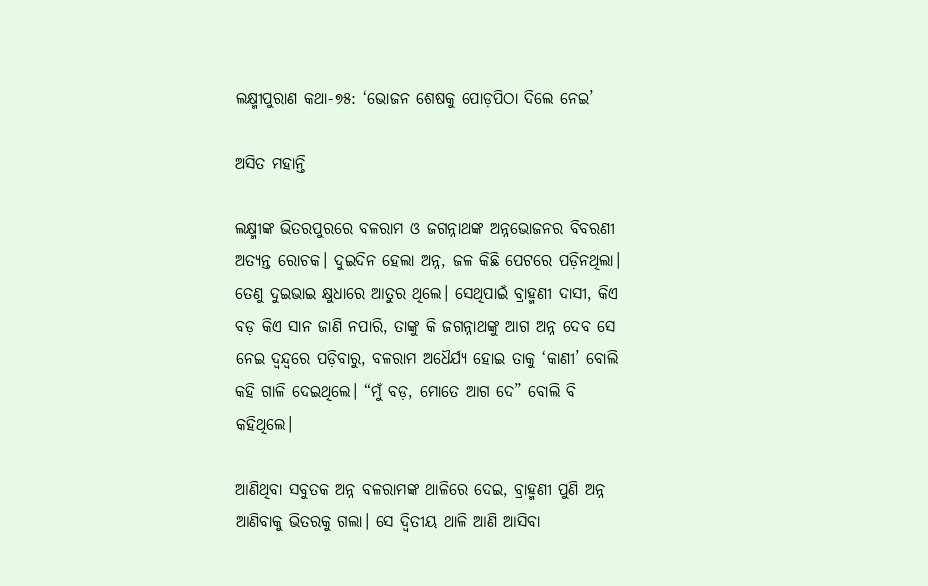ଲକ୍ଷ୍ମୀପୁରାଣ କଥା-୭୫: ‘ଭୋଜନ ଶେଷକୁ ପୋଡ଼ପିଠା ଦିଲେ ନେଇ’

ଅସିତ ମହାନ୍ତି

ଲକ୍ଷ୍ମୀଙ୍କ ଭିତରପୁରରେ ବଳରାମ ଓ ଜଗନ୍ନାଥଙ୍କ ଅନ୍ନଭୋଜନର ବିବରଣୀ ଅତ୍ୟନ୍ତ ରୋଚକ। ଦୁଇଦିନ ହେଲା ଅନ୍ନ, ଜଳ କିଛି ପେଟରେ ପଡ଼ିନଥିଲା। ତେଣୁ ଦୁଇଭାଇ କ୍ଷୁଧାରେ ଆତୁର ଥିଲେ। ସେଥିପାଇଁ ବ୍ରାହ୍ମଣୀ ଦାସୀ, କିଏ ବଡ଼ କିଏ ସାନ ଜାଣି ନପାରି, ତାଙ୍କୁ କି ଜଗନ୍ନାଥଙ୍କୁ ଆଗ ଅନ୍ନ ଦେବ ସେ ନେଇ ଦ୍ୱନ୍ଦ୍ୱରେ ପଡ଼ିବାରୁ, ବଳରାମ ଅଧୈର୍ଯ୍ୟ ହୋଇ ତାକୁ ‘କାଣୀ’ ବୋଲି କହି ଗାଳି ଦେଇଥିଲେ। “ମୁଁ ବଡ଼, ମୋତେ ଆଗ ଦେ” ବୋଲି ବି କହିଥିଲେ।

ଆଣିଥିବା ସବୁତକ ଅନ୍ନ ବଳରାମଙ୍କ ଥାଳିରେ ଦେଇ, ବ୍ରାହ୍ମଣୀ ପୁଣି ଅନ୍ନ ଆଣିବାକୁ ଭିତରକୁ ଗଲା। ସେ ଦ୍ୱିତୀୟ ଥାଳି ଆଣି ଆସିବା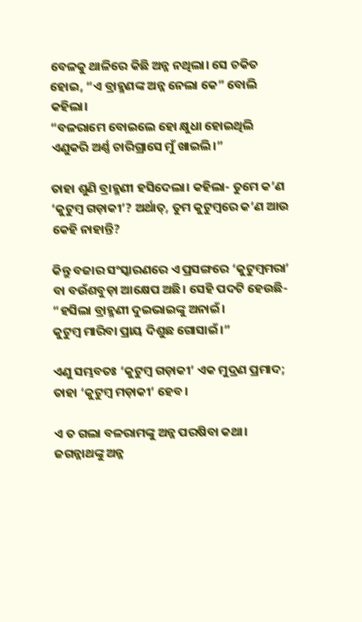ବେଳକୁ ଥାଳିରେ କିଛି ଅନ୍ନ ନଥିଲା। ସେ ଚକିତ ହୋଇ, “ଏ ବ୍ରାହ୍ମଣଙ୍କ ଅନ୍ନ ନେଲା କେ” ବୋଲି କହିଲା।
“ବଳରାମେ ବୋଇଲେ ହୋ କ୍ଷୁଧା ହୋଇଥିଲି
ଏଣୁକରି ଅର୍ଣ୍ଣ ଚାରିଗ୍ରାସେ ମୁଁ ଖାଇଲି।”

ତାହା ଶୁଣି ବ୍ରାହ୍ମଣୀ ହସିଦେଲା। କହିଲା- ତୁମେ କ’ଣ ‘କୁଟୁମ୍ବ ଗଡ଼ାକୀ’? ଅର୍ଥାତ୍, ତୁମ କୁଟୁମ୍ବରେ କ’ଣ ଆଉ କେହି ନାହାନ୍ତି?

କିନ୍ତୁ ବଜାର ସଂସ୍କାରଣରେ ଏ ପ୍ରସଙ୍ଗରେ ‘କୁଟୁମ୍ବମରା’ ବା ବଉଁଶବୁଡ଼ା ଆକ୍ଷେପ ଅଛି। ସେହି ପଦଟି ହେଉଛି-
“ହସିଲା ବ୍ରାହ୍ମଣୀ ଦୁଇଭାଇଙ୍କୁ ଅନାଇଁ।
କୁଟୁମ୍ବ ମାରିବା ପ୍ରାୟ ଦିଶୁଛ ଗୋସାଇଁ।”

ଏଣୁ ସମ୍ଭବତଃ ‘କୁଟୁମ୍ବ ଗଡ଼ାକୀ’ ଏକ ମୁଦ୍ରଣ ପ୍ରମାଦ; ତାହା ‘କୁଟୁମ୍ବ ମଡ଼ାକୀ’ ହେବ।

ଏ ତ ଗଲା ବଳରାମଙ୍କୁ ଅନ୍ନ ପରଷିବା କଥା। ଜଗନ୍ନାଥଙ୍କୁ ଅନ୍ନ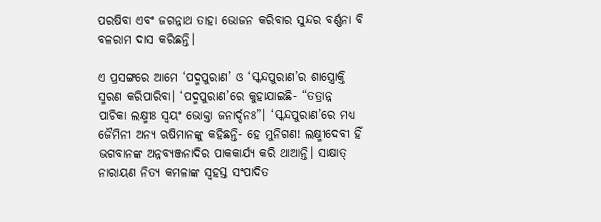ପରଷିବା ଏବଂ ଜଗନ୍ନାଥ ତାହା ଭୋଜନ କରିବାର ସୁନ୍ଦର ବର୍ଣ୍ଣନା ବି ବଳରାମ ଦାସ କରିଛନ୍ତି।

ଏ ପ୍ରସଙ୍ଗରେ ଆମେ ‘ପଦ୍ମପୁରାଣ’ ଓ ‘ସ୍କନ୍ଦପୁରାଣ’ର ଶାସ୍ତ୍ରୋକ୍ତି ସ୍ମରଣ କରିପାରିବା। ‘ପଦ୍ମପୁରାଣ’ରେ କୁହାଯାଇଛି- “ତତ୍ରାନ୍ନ ପାଚିକା ଲକ୍ଷ୍ମୀଃ ସ୍ୱୟଂ ଭୋକ୍ତା ଜନାର୍ଦ୍ଦନଃ”। ‘ସ୍କନ୍ଦପୁରାଣ’ରେ ମଧ୍ୟ ଜୈମିନୀ ଅନ୍ୟ ଋଷିମାନଙ୍କୁ କହିଛନ୍ତି- ହେ ମୁନିଗଣ! ଲକ୍ଷ୍ମୀଦେବୀ ହିଁ ଭଗବାନଙ୍କ ଅନ୍ନବ୍ୟଞ୍ଜନାଦିର ପାକକାର୍ଯ୍ୟ କରି ଥାଆନ୍ତି। ସାକ୍ଷାତ୍ ନାରାୟଣ ନିତ୍ୟ କମଳାଙ୍କ ସ୍ୱହସ୍ତ ସଂପାଦିତ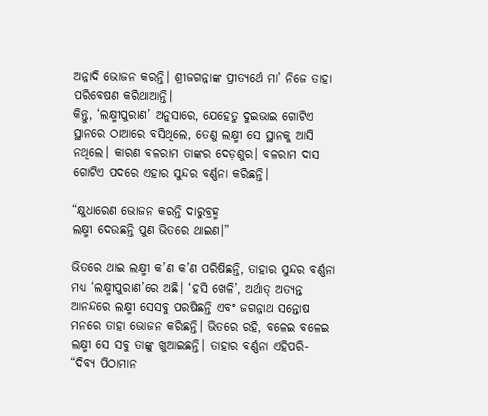ଅନ୍ନାଦି ଭୋଜନ କରନ୍ତି। ଶ୍ରୀଜଗନ୍ନାଙ୍କ ପ୍ରୀତ୍ୟର୍ଥେ ମା’ ନିଜେ ତାହା ପରିବେଷଣ କରିଥାଆନ୍ତି।
କିନ୍ତୁ, ‘ଲକ୍ଷ୍ମୀପୁରାଣ’ ଅନୁସାରେ, ଯେହେତୁ ଦୁଇଭାଇ ଗୋଟିଏ ସ୍ଥାନରେ ଠାଆରେ ବସିଥିଲେ, ତେଣୁ ଲକ୍ଷ୍ମୀ ସେ ସ୍ଥାନକୁ ଆସି ନଥିଲେ। କାରଣ ବଳରାମ ତାଙ୍କର ଦେଡ଼ଶୁର। ବଳରାମ ଦାସ ଗୋଟିଏ ପଦରେ ଏହାର ସୁନ୍ଦର ବର୍ଣ୍ଣନା କରିଛନ୍ତି।

“କ୍ଷୁଧାରେଣ ଭୋଜନ କରନ୍ତି ଦାରୁବ୍ରହ୍ମ
ଲକ୍ଷ୍ମୀ ଦେଉଛନ୍ତି ପୁଣ ଭିତରେ ଥାଇଣ।”

ଭିତରେ ଥାଇ ଲକ୍ଷ୍ମୀ କ’ଣ କ’ଣ ପରିଷିଛନ୍ତି, ତାହାର ସୁନ୍ଦର ବର୍ଣ୍ଣନା ମଧ୍ୟ ‘ଲକ୍ଷ୍ମୀପୁରାଣ’ରେ ଅଛି। ‘ହସି ଖେଳି’, ଅର୍ଥାତ୍ ଅତ୍ୟନ୍ତ ଆନନ୍ଦରେ ଲକ୍ଷ୍ମୀ ସେସବୁ ପରଷିଛନ୍ତି ଏବଂ ଜଗନ୍ନାଥ ସନ୍ତୋଷ ମନରେ ତାହା ଭୋଜନ କରିଛନ୍ତି। ଭିତରେ ରହି, ବଳେଇ ବଳେଇ ଲକ୍ଷ୍ମୀ ସେ ସବୁ ତାଙ୍କୁ ଖୁଆଇଛନ୍ତି। ତାହାର ବର୍ଣ୍ଣନା ଏହିପରି-
“ଦିବ୍ୟ ପିଠାମାନ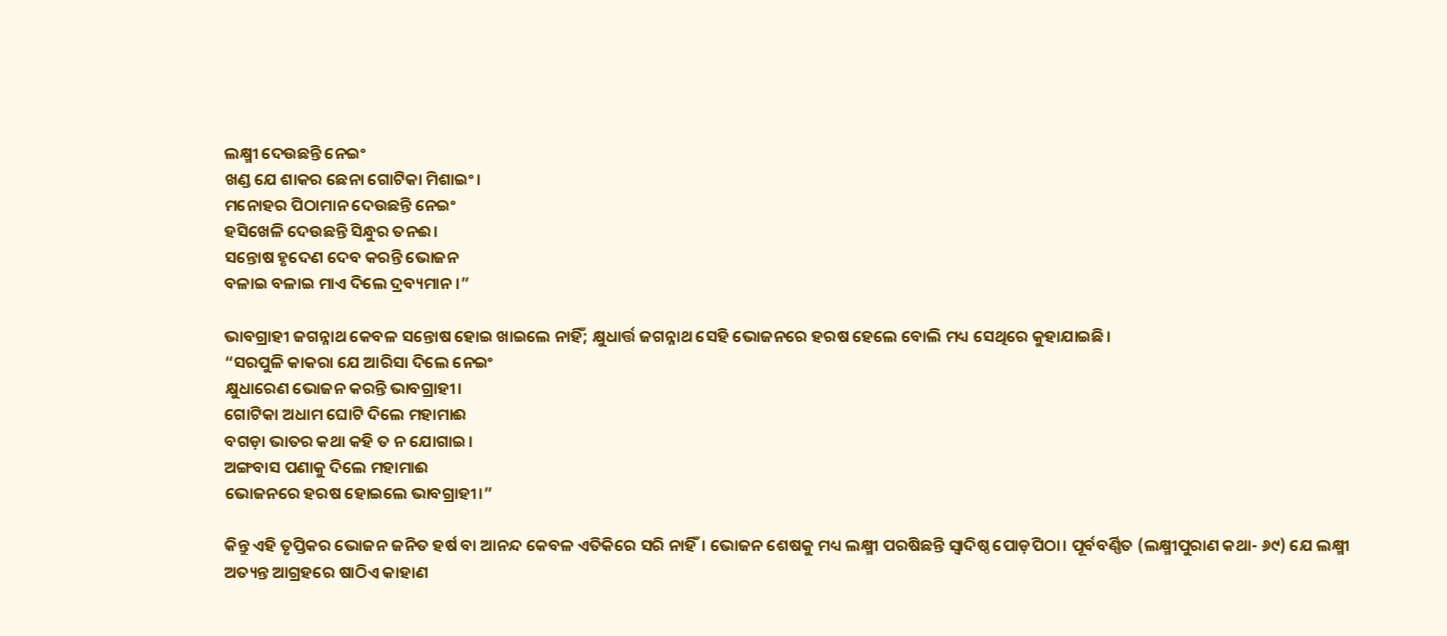ଲକ୍ଷ୍ମୀ ଦେଉଛନ୍ତି ନେଇଂ
ଖଣ୍ଡ ଯେ ଶାକର ଛେନା ଗୋଟିକା ମିଶାଇଂ।
ମନୋହର ପିଠାମାନ ଦେଉଛନ୍ତି ନେଇଂ
ହସିଖେଳି ଦେଉଛନ୍ତି ସିନ୍ଧୁର ତନଈ।
ସନ୍ତୋଷ ହୃଦେଣ ଦେବ କରନ୍ତି ଭୋଜନ
ବଳାଇ ବଳାଇ ମାଏ ଦିଲେ ଦ୍ରବ୍ୟମାନ।”

ଭାବଗ୍ରାହୀ ଜଗନ୍ନାଥ କେବଳ ସନ୍ତୋଷ ହୋଇ ଖାଇଲେ ନାହିଁ; କ୍ଷୁଧାର୍ତ୍ତ ଜଗନ୍ନାଥ ସେହି ଭୋଜନରେ ହରଷ ହେଲେ ବୋଲି ମଧ୍ୟ ସେଥିରେ କୁହାଯାଇଛି।
“ସରପୁଳି କାକରା ଯେ ଆରିସା ଦିଲେ ନେଇଂ
କ୍ଷୁଧାରେଣ ଭୋଜନ କରନ୍ତି ଭାବଗ୍ରାହୀ।
ଗୋଟିକା ଅଧାମ ଘୋଟି ଦିଲେ ମହାମାଈ
ବଗଡ଼ା ଭାତର କଥା କହି ତ ନ ଯୋଗାଇ।
ଅଙ୍ଗବାସ ପଣାକୁ ଦିଲେ ମହାମାଈ
ଭୋଜନରେ ହରଷ ହୋଇଲେ ଭାବଗ୍ରାହୀ।”

କିନ୍ତୁ ଏହି ତୃପ୍ତିକର ଭୋଜନ ଜନିତ ହର୍ଷ ବା ଆନନ୍ଦ କେବଳ ଏତିକିରେ ସରି ନାହିଁ। ଭୋଜନ ଶେଷକୁ ମଧ୍ୟ ଲକ୍ଷ୍ମୀ ପରଷିଛନ୍ତି ସ୍ୱାଦିଷ୍ଠ ପୋଡ଼ପିଠା। ପୂର୍ବବର୍ଣ୍ଣିତ (ଲକ୍ଷ୍ମୀପୁରାଣ କଥା- ୬୯) ଯେ ଲକ୍ଷ୍ମୀ ଅତ୍ୟନ୍ତ ଆଗ୍ରହରେ ଷାଠିଏ କାହାଣ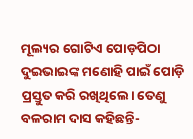ମୂଲ୍ୟର ଗୋଟିଏ ପୋଡ଼ପିଠା ଦୁଇଭାଇଙ୍କ ମଣୋହି ପାଇଁ ପୋଡ଼ି ପ୍ରସ୍ତୁତ କରି ରଖିଥିଲେ। ତେଣୁ ବଳରାମ ଦାସ କହିଛନ୍ତି-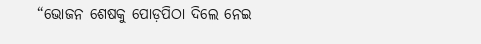“ଭୋଜନ ଶେଷକୁ ପୋଡ଼ପିଠା ଦିଲେ ନେଇ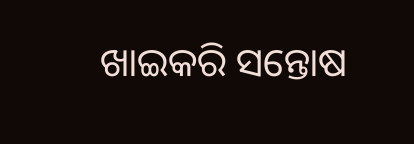ଖାଇକରି ସନ୍ତୋଷ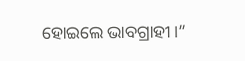ହୋଇଲେ ଭାବଗ୍ରାହୀ।”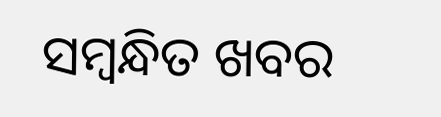ସମ୍ବନ୍ଧିତ ଖବର